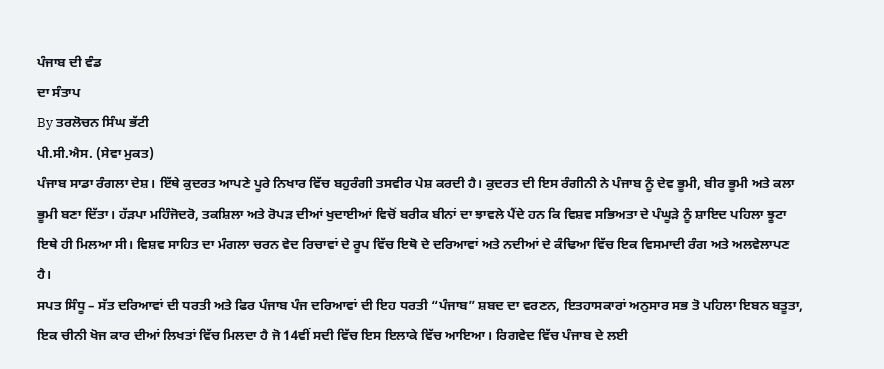ਪੰਜਾਬ ਦੀ ਵੰਡ
ਦਾ ਸੰਤਾਪ
By ਤਰਲੋਚਨ ਸਿੰਘ ਭੱਟੀ
ਪੀ.ਸੀ.ਐਸ. (ਸੇਵਾ ਮੁਕਤ)
ਪੰਜਾਬ ਸਾਡਾ ਰੰਗਲਾ ਦੇਸ਼। ਇੱਥੇ ਕੁਦਰਤ ਆਪਣੇ ਪੂਰੇ ਨਿਖਾਰ ਵਿੱਚ ਬਹੁਰੰਗੀ ਤਸਵੀਰ ਪੇਸ਼ ਕਰਦੀ ਹੈ। ਕੁਦਰਤ ਦੀ ਇਸ ਰੰਗੀਨੀ ਨੇ ਪੰਜਾਬ ਨੂੰ ਦੇਵ ਭੂਮੀ, ਬੀਰ ਭੂਮੀ ਅਤੇ ਕਲਾ ਭੂਮੀ ਬਣਾ ਦਿੱਤਾ। ਹੱੜਪਾ ਮਹਿੰਜੋਦਰੋ, ਤਕਸ਼ਿਲਾ ਅਤੇ ਰੋਪੜ ਦੀਆਂ ਖੁਦਾਈਆਂ ਵਿਚੋਂ ਬਰੀਕ ਬੀਨਾਂ ਦਾ ਝਾਵਲੇ ਪੈਂਦੇ ਹਨ ਕਿ ਵਿਸ਼ਵ ਸਭਿਅਤਾ ਦੇ ਪੰਘੂੜੇ ਨੂੰ ਸ਼ਾਇਦ ਪਹਿਲਾ ਝੂਟਾ ਇਥੇ ਹੀ ਮਿਲਆ ਸੀ। ਵਿਸ਼ਵ ਸਾਹਿਤ ਦਾ ਮੰਗਲਾ ਚਰਨ ਵੇਦ ਰਿਚਾਵਾਂ ਦੇ ਰੂਪ ਵਿੱਚ ਇਥੋ ਦੇ ਦਰਿਆਵਾਂ ਅਤੇ ਨਦੀਆਂ ਦੇ ਕੰਢਿਆ ਵਿੱਚ ਇਕ ਵਿਸਮਾਦੀ ਰੰਗ ਅਤੇ ਅਲਵੇਲਾਪਣ ਹੈ।
ਸਪਤ ਸਿੰਧੂ – ਸੱਤ ਦਰਿਆਵਾਂ ਦੀ ਧਰਤੀ ਅਤੇ ਫਿਰ ਪੰਜਾਬ ਪੰਜ ਦਰਿਆਵਾਂ ਦੀ ਇਹ ਧਰਤੀ “ਪੰਜਾਬ” ਸ਼ਬਦ ਦਾ ਵਰਣਨ, ਇਤਹਾਸਕਾਰਾਂ ਅਨੁਸਾਰ ਸਭ ਤੋ ਪਹਿਲਾ ਇਬਨ ਬਤੂਤਾ, ਇਕ ਚੀਨੀ ਖੋਜ ਕਾਰ ਦੀਆਂ ਲਿਖਤਾਂ ਵਿੱਚ ਮਿਲਦਾ ਹੈ ਜੋ 14ਵੀਂ ਸਦੀ ਵਿੱਚ ਇਸ ਇਲਾਕੇ ਵਿੱਚ ਆਇਆ। ਰਿਗਵੇਦ ਵਿੱਚ ਪੰਜਾਬ ਦੇ ਲਈ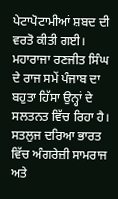ਪੇਟਾਪੋਟਾਮੀਆਂ ਸ਼ਬਦ ਦੀ ਵਰਤੋ ਕੀਤੀ ਗਈ। ਮਹਾਰਾਜਾ ਰਣਜੀਤ ਸਿੰਘ ਦੇ ਰਾਜ ਸਮੇਂ ਪੰਜਾਬ ਦਾ ਬਹੁਤਾ ਹਿੱਸਾ ਉਨ੍ਹਾਂ ਦੇ ਸਲਤਨਤ ਵਿੱਚ ਰਿਹਾ ਹੈ। ਸਤਲੁਜ ਦਰਿਆ ਭਾਰਤ ਵਿੱਚ ਅੰਗਰੇਜ਼ੀ ਸਾਮਰਾਜ ਅਤੇ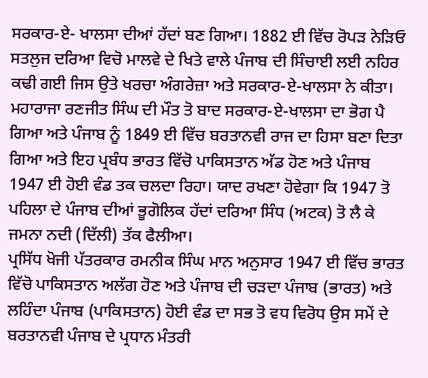ਸਰਕਾਰ-ਏ- ਖਾਲਸਾ ਦੀਆਂ ਹੱਦਾਂ ਬਣ ਗਿਆ। 1882 ਈ ਵਿੱਚ ਰੋਪੜ ਨੇੜਿਓ ਸਤਲੁਜ ਦਰਿਆ ਵਿਚੋ ਮਾਲਵੇ ਦੇ ਖਿਤੇ ਵਾਲੇ ਪੰਜਾਬ ਦੀ ਸਿੰਚਾਈ ਲਈ ਨਹਿਰ ਕਢੀ ਗਈ ਜਿਸ ਉਤੇ ਖਰਚਾ ਅੰਗਰੇਜ਼ਾ ਅਤੇ ਸਰਕਾਰ-ਏ-ਖਾਲਸਾ ਨੇ ਕੀਤਾ। ਮਹਾਰਾਜਾ ਰਣਜੀਤ ਸਿੰਘ ਦੀ ਮੌਤ ਤੋ ਬਾਦ ਸਰਕਾਰ-ਏ-ਖਾਲਸਾ ਦਾ ਭੋਗ ਪੈ ਗਿਆ ਅਤੇ ਪੰਜਾਬ ਨੂੰ 1849 ਈ ਵਿੱਚ ਬਰਤਾਨਵੀ ਰਾਜ ਦਾ ਹਿਸਾ ਬਣਾ ਦਿਤਾ ਗਿਆ ਅਤੇ ਇਹ ਪ੍ਰਬੰਧ ਭਾਰਤ ਵਿੱਚੋ ਪਾਕਿਸਤਾਨ ਅੱਡ ਹੋਣ ਅਤੇ ਪੰਜਾਬ 1947 ਈ ਹੋਈ ਵੰਡ ਤਕ ਚਲਦਾ ਰਿਹਾ। ਯਾਦ ਰਖਣਾ ਹੋਵੇਗਾ ਕਿ 1947 ਤੋ ਪਹਿਲਾ ਦੇ ਪੰਜਾਬ ਦੀਆਂ ਭੂਗੋਲਿਕ ਹੱਦਾਂ ਦਰਿਆ ਸਿੰਧ (ਅਟਕ) ਤੋ ਲੈ ਕੇ ਜਮਨਾ ਨਦੀ (ਦਿੱਲੀ) ਤੱਕ ਫੈਲੀਆ।
ਪ੍ਰਸਿੱਧ ਖੋਜੀ ਪੱਤਰਕਾਰ ਰਮਨੀਕ ਸਿੰਘ ਮਾਨ ਅਨੁਸਾਰ 1947 ਈ ਵਿੱਚ ਭਾਰਤ ਵਿੱਚੋ ਪਾਕਿਸਤਾਨ ਅਲੱਗ ਹੋਣ ਅਤੇ ਪੰਜਾਬ ਦੀ ਚੜਦਾ ਪੰਜਾਬ (ਭਾਰਤ) ਅਤੇ ਲਹਿੰਦਾ ਪੰਜਾਬ (ਪਾਕਿਸਤਾਨ) ਹੋਈ ਵੰਡ ਦਾ ਸਭ ਤੋ ਵਧ ਵਿਰੋਧ ਉਸ ਸਮੇਂ ਦੇ ਬਰਤਾਨਵੀ ਪੰਜਾਬ ਦੇ ਪ੍ਰਧਾਨ ਮੰਤਰੀ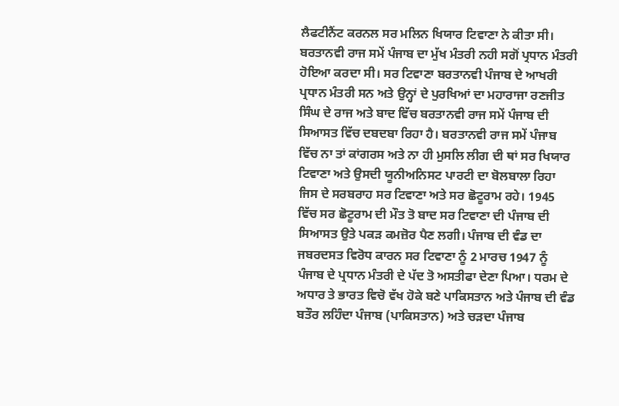ਲੈਫਟੀਨੈਂਟ ਕਰਨਲ ਸਰ ਮਲਿਨ ਖਿਯਾਰ ਟਿਵਾਣਾ ਨੇ ਕੀਤਾ ਸੀ। ਬਰਤਾਨਵੀ ਰਾਜ ਸਮੇਂ ਪੰਜਾਬ ਦਾ ਮੁੱਖ ਮੰਤਰੀ ਨਹੀ ਸਗੋਂ ਪ੍ਰਧਾਨ ਮੰਤਰੀ ਹੋਇਆ ਕਰਦਾ ਸੀ। ਸਰ ਟਿਵਾਣਾ ਬਰਤਾਨਵੀ ਪੰਜਾਬ ਦੇ ਆਖਰੀ ਪ੍ਰਧਾਨ ਮੰਤਰੀ ਸਨ ਅਤੇ ਉਨ੍ਹਾਂ ਦੇ ਪੁਰਖਿਆਂ ਦਾ ਮਹਾਰਾਜਾ ਰਣਜੀਤ ਸਿੰਘ ਦੇ ਰਾਜ ਅਤੇ ਬਾਦ ਵਿੱਚ ਬਰਤਾਨਵੀ ਰਾਜ ਸਮੇਂ ਪੰਜਾਬ ਦੀ ਸਿਆਸਤ ਵਿੱਚ ਦਬਦਬਾ ਰਿਹਾ ਹੈ। ਬਰਤਾਨਵੀ ਰਾਜ ਸਮੇਂ ਪੰਜਾਬ ਵਿੱਚ ਨਾ ਤਾਂ ਕਾਂਗਰਸ ਅਤੇ ਨਾ ਹੀ ਮੁਸਲਿ ਲੀਗ ਦੀ ਥਾਂ ਸਰ ਖਿਯਾਰ ਟਿਵਾਣਾ ਅਤੇ ਉਸਦੀ ਯੂਨੀਅਨਿਸਟ ਪਾਰਟੀ ਦਾ ਬੋਲਬਾਲਾ ਰਿਹਾ ਜਿਸ ਦੇ ਸਰਬਰਾਹ ਸਰ ਟਿਵਾਣਾ ਅਤੇ ਸਰ ਛੋਟੂਰਾਮ ਰਹੇ। 1945 ਵਿੱਚ ਸਰ ਛੋਟੂਰਾਮ ਦੀ ਮੌਤ ਤੋ ਬਾਦ ਸਰ ਟਿਵਾਣਾ ਦੀ ਪੰਜਾਬ ਦੀ ਸਿਆਸਤ ਉਤੇ ਪਕੜ ਕਮਜ਼ੋਰ ਪੈਣ ਲਗੀ। ਪੰਜਾਬ ਦੀ ਵੰਡ ਦਾ ਜਬਰਦਸਤ ਵਿਰੋਧ ਕਾਰਨ ਸਰ ਟਿਵਾਣਾ ਨੂੰ 2 ਮਾਰਚ 1947 ਨੂੰ ਪੰਜਾਬ ਦੇ ਪ੍ਰਧਾਨ ਮੰਤਰੀ ਦੇ ਪੱਦ ਤੋ ਅਸਤੀਫਾ ਦੇਣਾ ਪਿਆ। ਧਰਮ ਦੇ ਅਧਾਰ ਤੇ ਭਾਰਤ ਵਿਚੋ ਵੱਖ ਹੋਕੇ ਬਣੇ ਪਾਕਿਸਤਾਨ ਅਤੇ ਪੰਜਾਬ ਦੀ ਵੰਡ ਬਤੌਰ ਲਹਿੰਦਾ ਪੰਜਾਬ (ਪਾਕਿਸਤਾਨ) ਅਤੇ ਚੜਦਾ ਪੰਜਾਬ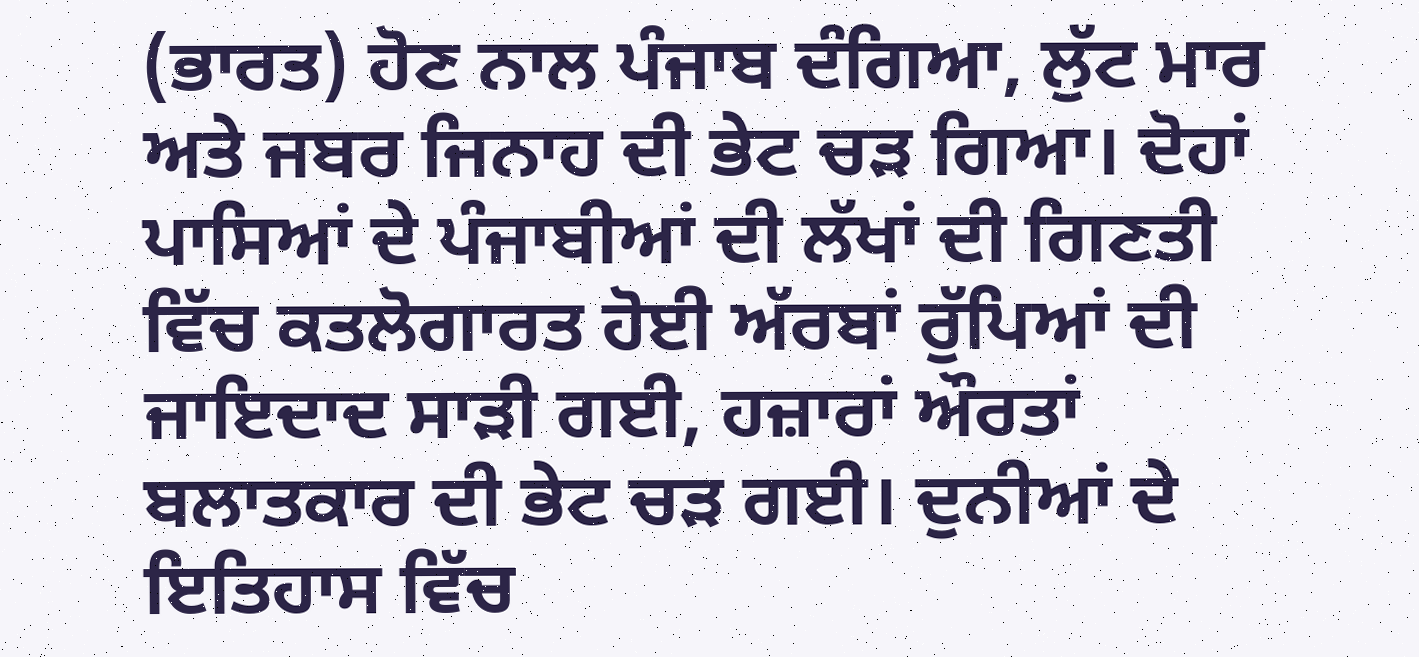(ਭਾਰਤ) ਹੋਣ ਨਾਲ ਪੰਜਾਬ ਦੰਗਿਆ, ਲੁੱਟ ਮਾਰ ਅਤੇ ਜਬਰ ਜਿਨਾਹ ਦੀ ਭੇਟ ਚੜ ਗਿਆ। ਦੋਹਾਂ ਪਾਸਿਆਂ ਦੇ ਪੰਜਾਬੀਆਂ ਦੀ ਲੱਖਾਂ ਦੀ ਗਿਣਤੀ ਵਿੱਚ ਕਤਲੋਗਾਰਤ ਹੋਈ ਅੱਰਬਾਂ ਰੁੱਪਿਆਂ ਦੀ ਜਾਇਦਾਦ ਸਾੜੀ ਗਈ, ਹਜ਼ਾਰਾਂ ਔਰਤਾਂ ਬਲਾਤਕਾਰ ਦੀ ਭੇਟ ਚੜ ਗਈ। ਦੁਨੀਆਂ ਦੇ ਇਤਿਹਾਸ ਵਿੱਚ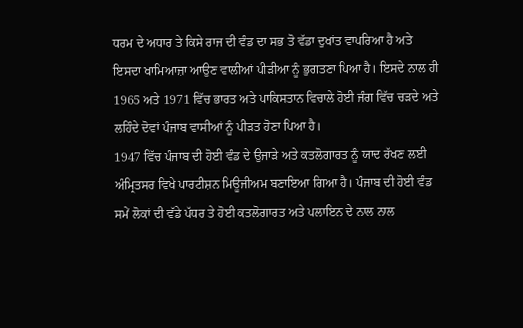ਧਰਮ ਦੇ ਅਧਾਰ ਤੇ ਕਿਸੇ ਰਾਜ ਦੀ ਵੰਡ ਦਾ ਸਭ ਤੋ ਵੱਡਾ ਦੁਖਾਂਤ ਵਾਪਰਿਆ ਹੈ ਅਤੇ ਇਸਦਾ ਖਾਮਿਆਜ਼ਾ ਆਉਣ ਵਾਲੀਆਂ ਪੀੜੀਆ ਨੂੰ ਭੁਗਤਣਾ ਪਿਆ ਹੈ। ਇਸਦੇ ਨਾਲ ਹੀ 1965 ਅਤੇ 1971 ਵਿੱਚ ਭਾਰਤ ਅਤੇ ਪਾਕਿਸਤਾਨ ਵਿਚਾਲੇ ਹੋਈ ਜੰਗ ਵਿੱਚ ਚੜਦੇ ਅਤੇ ਲਹਿੰਦੇ ਦੋਵਾਂ ਪੰਜਾਬ ਵਾਸੀਆਂ ਨੂੰ ਪੀੜਤ ਹੋਣਾ ਪਿਆ ਹੈ।
1947 ਵਿੱਚ ਪੰਜਾਬ ਦੀ ਹੋਈ ਵੰਡ ਦੇ ਉਜਾੜੇ ਅਤੇ ਕਤਲੋਗਾਰਤ ਨੂੰ ਯਾਦ ਰੱਖਣ ਲਈ ਅੰਮ੍ਰਿਤਸਰ ਵਿਖੇ ਪਾਰਟੀਸ਼ਨ ਮਿਊਜੀਅਮ ਬਣਾਇਆ ਗਿਆ ਹੈ। ਪੰਜਾਬ ਦੀ ਹੋਈ ਵੰਡ ਸਮੇਂ ਲੋਕਾਂ ਦੀ ਵੱਡੇ ਪੱਧਰ ਤੇ ਹੋਈ ਕਤਲੋਗਾਰਤ ਅਤੇ ਪਲਾਇਨ ਦੇ ਨਾਲ ਨਾਲ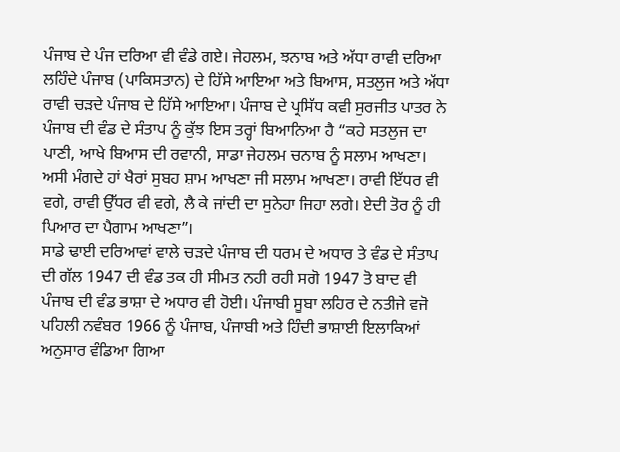ਪੰਜਾਬ ਦੇ ਪੰਜ ਦਰਿਆ ਵੀ ਵੰਡੇ ਗਏ। ਜੇਹਲਮ, ਝਨਾਬ ਅਤੇ ਅੱਧਾ ਰਾਵੀ ਦਰਿਆ ਲਹਿੰਦੇ ਪੰਜਾਬ (ਪਾਕਿਸਤਾਨ) ਦੇ ਹਿੱਸੇ ਆਇਆ ਅਤੇ ਬਿਆਸ, ਸਤਲੁਜ ਅਤੇ ਅੱਧਾ ਰਾਵੀ ਚੜਦੇ ਪੰਜਾਬ ਦੇ ਹਿੱਸੇ ਆਇਆ। ਪੰਜਾਬ ਦੇ ਪ੍ਰਸਿੱਧ ਕਵੀ ਸੁਰਜੀਤ ਪਾਤਰ ਨੇ ਪੰਜਾਬ ਦੀ ਵੰਡ ਦੇ ਸੰਤਾਪ ਨੂੰ ਕੁੱਝ ਇਸ ਤਰ੍ਹਾਂ ਬਿਆਨਿਆ ਹੈ “ਕਹੇ ਸਤਲੁਜ ਦਾ ਪਾਣੀ, ਆਖੇ ਬਿਆਸ ਦੀ ਰਵਾਨੀ, ਸਾਡਾ ਜੇਹਲਮ ਚਨਾਬ ਨੂੰ ਸਲਾਮ ਆਖਣਾ। ਅਸੀ ਮੰਗਦੇ ਹਾਂ ਖੈਰਾਂ ਸੁਬਹ ਸ਼ਾਮ ਆਖਣਾ ਜੀ ਸਲਾਮ ਆਖਣਾ। ਰਾਵੀ ਇੱਧਰ ਵੀ ਵਗੇ, ਰਾਵੀ ਉੱਧਰ ਵੀ ਵਗੇ, ਲੈ ਕੇ ਜਾਂਦੀ ਦਾ ਸੁਨੇਹਾ ਜਿਹਾ ਲਗੇ। ਏਦੀ ਤੋਰ ਨੂੰ ਹੀ ਪਿਆਰ ਦਾ ਪੈਗਾਮ ਆਖਣਾ”।
ਸਾਡੇ ਢਾਈ ਦਰਿਆਵਾਂ ਵਾਲੇ ਚੜਦੇ ਪੰਜਾਬ ਦੀ ਧਰਮ ਦੇ ਅਧਾਰ ਤੇ ਵੰਡ ਦੇ ਸੰਤਾਪ ਦੀ ਗੱਲ 1947 ਦੀ ਵੰਡ ਤਕ ਹੀ ਸੀਮਤ ਨਹੀ ਰਹੀ ਸਗੋ 1947 ਤੋ ਬਾਦ ਵੀ ਪੰਜਾਬ ਦੀ ਵੰਡ ਭਾਸ਼ਾ ਦੇ ਅਧਾਰ ਵੀ ਹੋਈ। ਪੰਜਾਬੀ ਸੂਬਾ ਲਹਿਰ ਦੇ ਨਤੀਜੇ ਵਜੋ ਪਹਿਲੀ ਨਵੰਬਰ 1966 ਨੂੰ ਪੰਜਾਬ, ਪੰਜਾਬੀ ਅਤੇ ਹਿੰਦੀ ਭਾਸ਼ਾਈ ਇਲਾਕਿਆਂ ਅਨੁਸਾਰ ਵੰਡਿਆ ਗਿਆ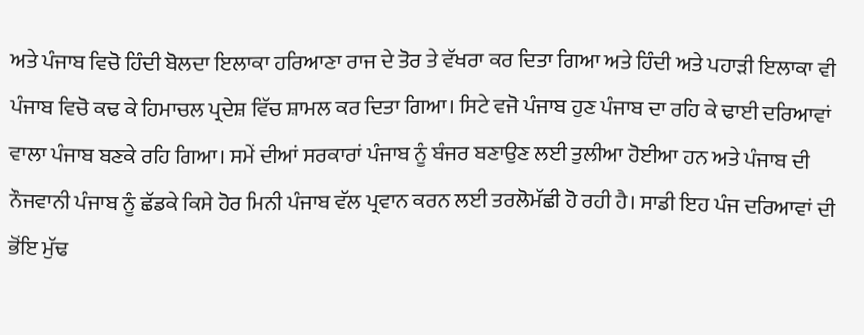ਅਤੇ ਪੰਜਾਬ ਵਿਚੋ ਹਿੰਦੀ ਬੋਲਦਾ ਇਲਾਕਾ ਹਰਿਆਣਾ ਰਾਜ ਦੇ ਤੋਰ ਤੇ ਵੱਖਰਾ ਕਰ ਦਿਤਾ ਗਿਆ ਅਤੇ ਹਿੰਦੀ ਅਤੇ ਪਹਾੜੀ ਇਲਾਕਾ ਵੀ ਪੰਜਾਬ ਵਿਚੋ ਕਢ ਕੇ ਹਿਮਾਚਲ ਪ੍ਰਦੇਸ਼ ਵਿੱਚ ਸ਼ਾਮਲ ਕਰ ਦਿਤਾ ਗਿਆ। ਸਿਟੇ ਵਜੋ ਪੰਜਾਬ ਹੁਣ ਪੰਜਾਬ ਦਾ ਰਹਿ ਕੇ ਢਾਈ ਦਰਿਆਵਾਂ ਵਾਲਾ ਪੰਜਾਬ ਬਣਕੇ ਰਹਿ ਗਿਆ। ਸਮੇਂ ਦੀਆਂ ਸਰਕਾਰਾਂ ਪੰਜਾਬ ਨੂੰ ਬੰਜਰ ਬਣਾਉਣ ਲਈ ਤੁਲੀਆ ਹੋਈਆ ਹਨ ਅਤੇ ਪੰਜਾਬ ਦੀ ਨੌਜਵਾਨੀ ਪੰਜਾਬ ਨੂੰ ਛੱਡਕੇ ਕਿਸੇ ਹੋਰ ਮਿਨੀ ਪੰਜਾਬ ਵੱਲ ਪ੍ਰਵਾਨ ਕਰਨ ਲਈ ਤਰਲੋਮੱਛੀ ਹੋ ਰਹੀ ਹੈ। ਸਾਡੀ ਇਹ ਪੰਜ ਦਰਿਆਵਾਂ ਦੀ ਭੋਂਇ ਮੁੱਢ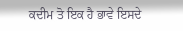ਕਦੀਮ ਤੋ ਇਕ ਹੈ ਭਾਵੇ ਇਸਦੇ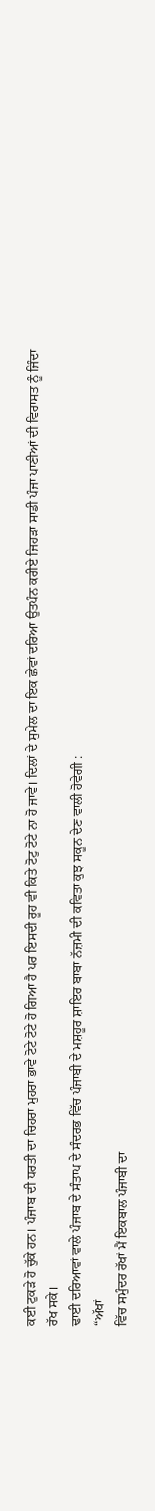ਕਈ ਟੁਕੜੇ ਹੋ ਚੁੱਕੇ ਹਨ। ਪੰਜਾਬ ਦੀ ਧਰਤੀ ਦਾ ਚਿਹਰਾ ਮੁਹਰਾ ਭਾਵੇ ਟੋਟੇ ਟੋਟੇ ਹੋ ਗਿਆ ਹੈ ਪਰ ਇਸਦੀ ਰੂਹ ਵੀ ਕਿਤੇ ਟੋਟੁ ਟੋਟੇ ਨਾ ਹੋ ਜਾਵੇ। ਦਿਲਾਂ ਦੇ ਸੁਮੇਲ ਦਾ ਇਕ ਛੇਵਾਂ ਦਰਿਆ ਉਤਪੰਨ ਕਰੀਏ ਜਿਹੜਾ ਸਾਡੀ ਪੰਜਾ ਪਾਣੀਆਂ ਦੀ ਵਿਰਾਸਤ ਨੂੰ ਜਿੰਦਾ ਰੱਖ ਸਕੇ।
ਢਾਈ ਦਰਿਆਵਾਂ ਵਾਲੇ ਪੰਜਾਬ ਦੇ ਸੰਤਾਪ ਦੇ ਸੰਦਰਭ ਵਿੱਚ ਪੰਜਾਬੀ ਦੇ ਮਸ਼ਹੂਰ ਸ਼ਾਇਰ ਬਾਬਾ ਨੱਜ਼ਮੀ ਦੀ ਕਵਿਤਾ ਕੁਝ ਸਕੂਨ ਦੇਣ ਵਾਲੀ ਹੋਵੇਗੀ :
“ਅੱਖਾਂ
ਵਿੱਚ ਸਮੁੰਦਰ ਰੱਖਾਂ ਮੈਂ ਇਕਬਾਲ ਪੰਜਾਬੀ ਦਾ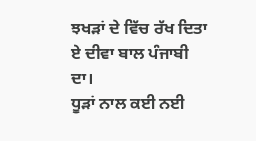ਝਖੜਾਂ ਦੇ ਵਿੱਚ ਰੱਖ ਦਿਤਾ ਏ ਦੀਵਾ ਬਾਲ ਪੰਜਾਬੀ ਦਾ।
ਧੂੜਾਂ ਨਾਲ ਕਈ ਨਈ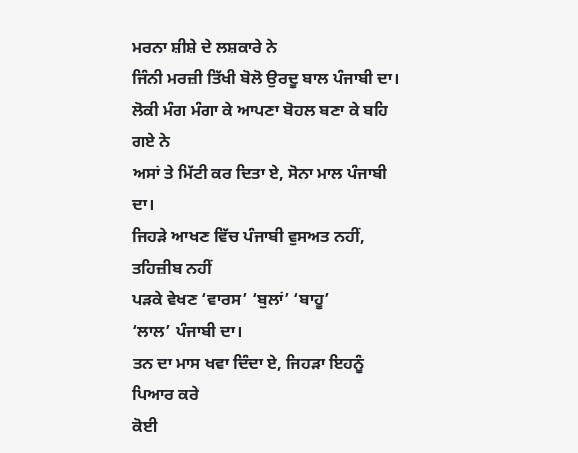ਮਰਨਾ ਸ਼ੀਸ਼ੇ ਦੇ ਲਸ਼ਕਾਰੇ ਨੇ
ਜਿੰਨੀ ਮਰਜ਼ੀ ਤਿੱਖੀ ਬੋਲੋ ਉਰਦੂ ਬਾਲ ਪੰਜਾਬੀ ਦਾ।
ਲੋਕੀ ਮੰਗ ਮੰਗਾ ਕੇ ਆਪਣਾ ਬੋਹਲ ਬਣਾ ਕੇ ਬਹਿ ਗਏ ਨੇ
ਅਸਾਂ ਤੇ ਮਿੱਟੀ ਕਰ ਦਿਤਾ ਏ, ਸੋਨਾ ਮਾਲ ਪੰਜਾਬੀ ਦਾ।
ਜਿਹੜੇ ਆਖਣ ਵਿੱਚ ਪੰਜਾਬੀ ਵੁਸਅਤ ਨਹੀਂ, ਤਹਿਜ਼ੀਬ ਨਹੀਂ
ਪੜਕੇ ਵੇਖਣ ‘ਵਾਰਸ’ ‘ਬੁਲਾਂ’ ‘ਬਾਹੂ’
‘ਲਾਲ’ ਪੰਜਾਬੀ ਦਾ।
ਤਨ ਦਾ ਮਾਸ ਖਵਾ ਦਿੰਦਾ ਏ, ਜਿਹੜਾ ਇਹਨੂੰ ਪਿਆਰ ਕਰੇ
ਕੋਈ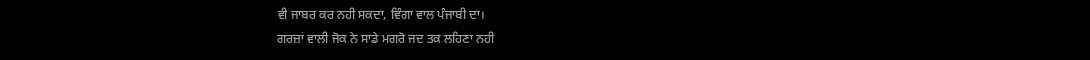ਵੀ ਜਾਬਰ ਕਰ ਨਹੀ ਸਕਦਾ, ਵਿੰਗਾ ਵਾਲ ਪੰਜਾਬੀ ਦਾ।
ਗਰਜ਼ਾਂ ਵਾਲੀ ਜੋਕ ਨੇ ਸਾਡੇ ਮਗਰੋ ਜਦ ਤਕ ਲਹਿਣਾ ਨਹੀ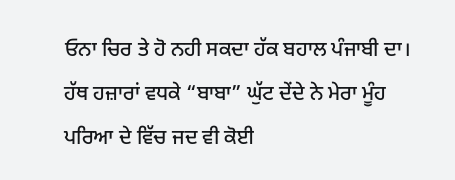ਓਨਾ ਚਿਰ ਤੇ ਹੋ ਨਹੀ ਸਕਦਾ ਹੱਕ ਬਹਾਲ ਪੰਜਾਬੀ ਦਾ।
ਹੱਥ ਹਜ਼ਾਰਾਂ ਵਧਕੇ “ਬਾਬਾ” ਘੁੱਟ ਦੇਂਦੇ ਨੇ ਮੇਰਾ ਮੂੰਹ
ਪਰਿਆ ਦੇ ਵਿੱਚ ਜਦ ਵੀ ਕੋਈ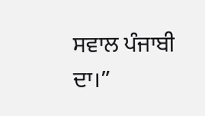ਸਵਾਲ ਪੰਜਾਬੀ ਦਾ।”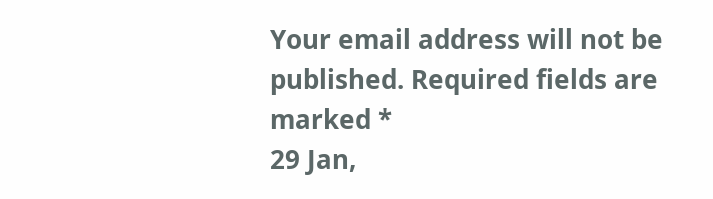Your email address will not be published. Required fields are marked *
29 Jan,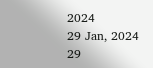2024
29 Jan, 2024
29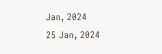Jan, 2024
25 Jan, 2024